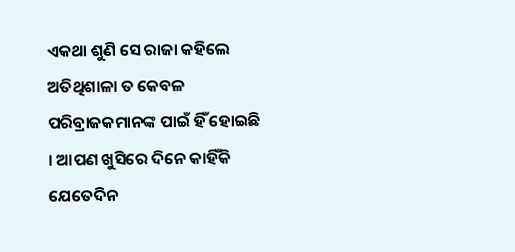ଏକଥା ଶୁଣି ସେ ରାଜା କହିଲେ ଅତିଥିଶାଳା ତ କେବଳ ପରିବ୍ରାଜକମାନଙ୍କ ପାଇଁ ହିଁ ହୋଇଛି । ଆପଣ ଖୁସିରେ ଦିନେ କାହିଁକି ଯେତେଦିନ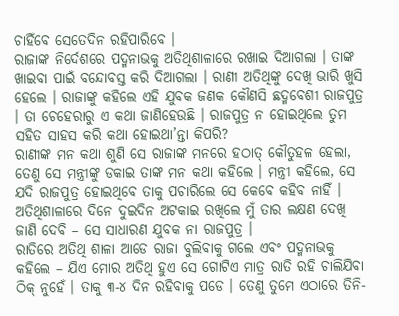ଚାହିଁବେ ସେତେଦିନ ରହିପାରିବେ ।
ରାଜାଙ୍କ ନିର୍ଦେଶରେ ପଦ୍ମନାଭକୁ ଅତିଥିଶାଳାରେ ରଖାଇ ଦିଆଗଲା । ତାଙ୍କ ଖାଇବା ପାଇଁ ବନ୍ଦୋବସ୍ତ କରି ଦିଆଗଲା । ରାଣୀ ଅତିଥିଙ୍କୁ ଦେଖି ଭାରି ଖୁସି ହେଲେ । ରାଜାଙ୍କୁ କହିଲେ ଏହି ଯୁବକ ଜଣକ କୌଣସି ଛଦ୍ମବେଶୀ ରାଜପୁତ୍ର । ତା ଚେହେରାରୁ ଏ କଥା ଜାଣିହେଉଛି । ରାଜପୁତ୍ର ନ ହୋଇଥିଲେ ତୁମ ସହିତ ସାହସ କରି କଥା ହୋଇଥା’ନ୍ତା କିପରି?
ରାଣୀଙ୍କ ମନ କଥା ଶୁଣି ସେ ରାଜାଙ୍କ ମନରେ ହଠାତ୍ କୌତୁହଳ ହେଲା, ତେଣୁ ସେ ମନ୍ତ୍ରୀଙ୍କୁ ଡକାଇ ତାଙ୍କ ମନ କଥା କହିଲେ । ମନ୍ତ୍ରୀ କହିଲେ, ସେ ଯଦି ରାଜପୁତ୍ର ହୋଇଥିବେ ତାକୁ ପଚାରିଲେ ସେ କେବେ କହିବ ନାହିଁ । ଅତିଥିଶାଳାରେ ଦିନେ ଦୁଇଦିନ ଅଟକାଇ ରଖିଲେ ମୁଁ ତାର ଲକ୍ଷଣ ଦେଖି ଜାଣି ଦେବି – ସେ ସାଧାରଣ ଯୁବକ ନା ରାଜପୁତ୍ର ।
ରାତିରେ ଅତିଥି ଶାଳା ଆଡେ ରାଜା ବୁଲିବାକୁ ଗଲେ ଏବଂ ପଦ୍ମନାଭକୁ କହିଲେ – ଯିଏ ମୋର ଅତିଥି ହୁଏ ସେ ଗୋଟିଏ ମାତ୍ର ରାତି ରହି ଚାଲିଯିବା ଠିକ୍ ନୁହେଁ । ତାକୁ ୩-୪ ଦିନ ରହିବାକୁ ପଡେ । ତେଣୁ ତୁମେ ଏଠାରେ ତିନି-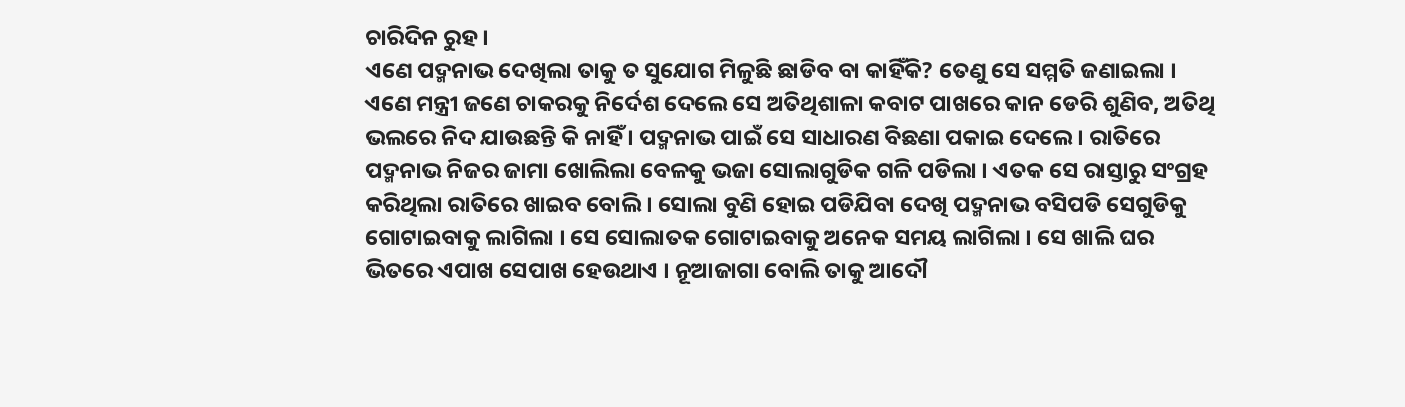ଚାରିଦିନ ରୁହ ।
ଏଣେ ପଦ୍ମନାଭ ଦେଖିଲା ତାକୁ ତ ସୁଯୋଗ ମିଳୁଛି ଛାଡିବ ବା କାହିଁକି? ତେଣୁ ସେ ସମ୍ମତି ଜଣାଇଲା । ଏଣେ ମନ୍ତ୍ରୀ ଜଣେ ଚାକରକୁ ନିର୍ଦେଶ ଦେଲେ ସେ ଅତିଥିଶାଳା କବାଟ ପାଖରେ କାନ ଡେରି ଶୁଣିବ, ଅତିଥି ଭଲରେ ନିଦ ଯାଉଛନ୍ତି କି ନାହିଁ । ପଦ୍ମନାଭ ପାଇଁ ସେ ସାଧାରଣ ବିଛଣା ପକାଇ ଦେଲେ । ରାତିରେ ପଦ୍ମନାଭ ନିଜର ଜାମା ଖୋଲିଲା ବେଳକୁ ଭଜା ସୋଲାଗୁଡିକ ଗଳି ପଡିଲା । ଏତକ ସେ ରାସ୍ତାରୁ ସଂଗ୍ରହ କରିଥିଲା ରାତିରେ ଖାଇବ ବୋଲି । ସୋଲା ବୁଣି ହୋଇ ପଡିଯିବା ଦେଖି ପଦ୍ମନାଭ ବସିପଡି ସେଗୁଡିକୁ ଗୋଟାଇବାକୁ ଲାଗିଲା । ସେ ସୋଲାତକ ଗୋଟାଇବାକୁ ଅନେକ ସମୟ ଲାଗିଲା । ସେ ଖାଲି ଘର ଭିତରେ ଏପାଖ ସେପାଖ ହେଉଥାଏ । ନୂଆଜାଗା ବୋଲି ତାକୁ ଆଦୌ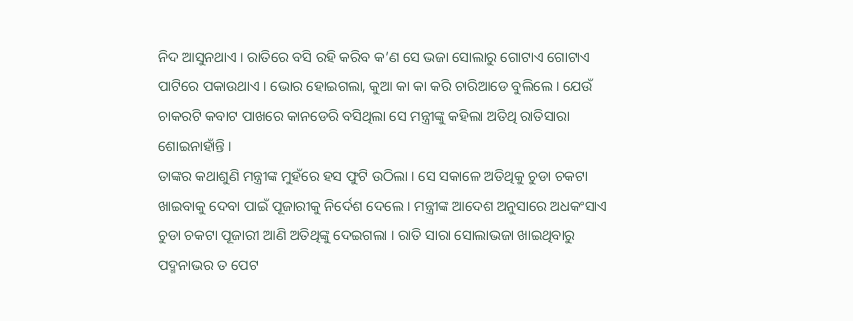ନିଦ ଆସୁନଥାଏ । ରାତିରେ ବସି ରହି କରିବ କ’ଣ ସେ ଭଜା ସୋଲାରୁ ଗୋଟାଏ ଗୋଟାଏ ପାଟିରେ ପକାଉଥାଏ । ଭୋର ହୋଇଗଲା, କୁଆ କା କା କରି ଚାରିଆଡେ ବୁଲିଲେ । ଯେଉଁ ଚାକରଟି କବାଟ ପାଖରେ କାନଡେରି ବସିଥିଲା ସେ ମନ୍ତ୍ରୀଙ୍କୁ କହିଲା ଅତିଥି ରାତିସାରା ଶୋଇନାହାଁନ୍ତି ।
ତାଙ୍କର କଥାଶୁଣି ମନ୍ତ୍ରୀଙ୍କ ମୁହଁରେ ହସ ଫୁଟି ଉଠିଲା । ସେ ସକାଳେ ଅତିଥିକୁ ଚୁଡା ଚକଟା ଖାଇବାକୁ ଦେବା ପାଇଁ ପୂଜାରୀକୁ ନିର୍ଦେଶ ଦେଲେ । ମନ୍ତ୍ରୀଙ୍କ ଆଦେଶ ଅନୁସାରେ ଅଧକଂସାଏ ଚୁଡା ଚକଟା ପୂଜାରୀ ଆଣି ଅତିଥିଙ୍କୁ ଦେଇଗଲା । ରାତି ସାରା ସୋଲାଭଜା ଖାଇଥିବାରୁ ପଦ୍ମନାଭର ତ ପେଟ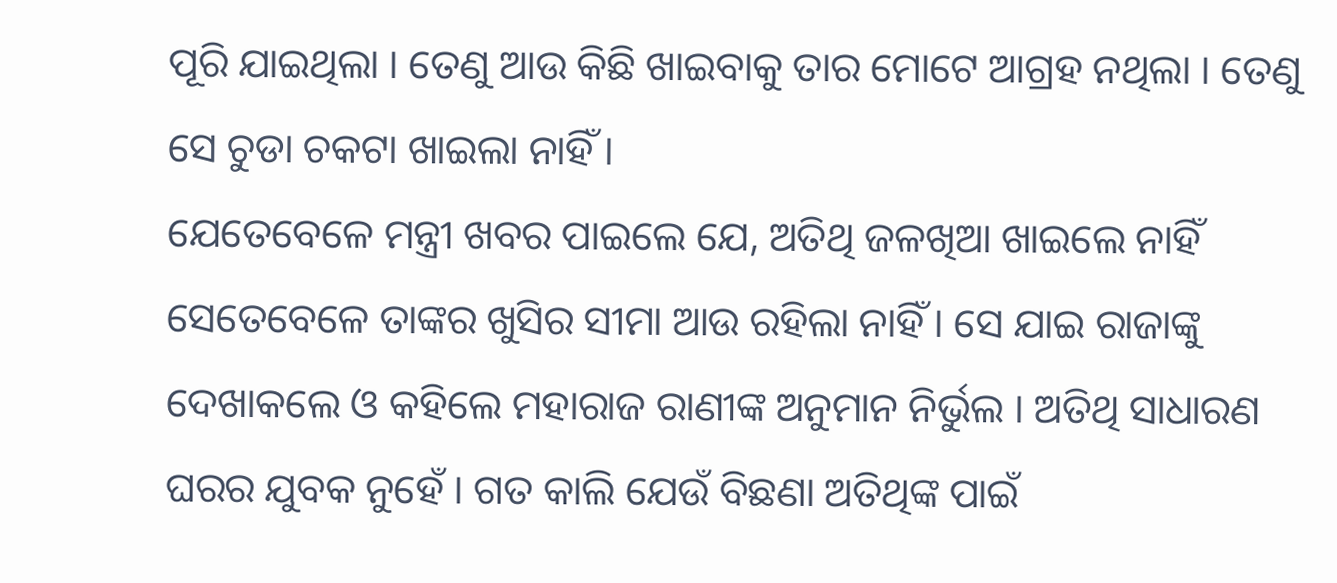ପୂରି ଯାଇଥିଲା । ତେଣୁ ଆଉ କିଛି ଖାଇବାକୁ ତାର ମୋଟେ ଆଗ୍ରହ ନଥିଲା । ତେଣୁ ସେ ଚୁଡା ଚକଟା ଖାଇଲା ନାହିଁ ।
ଯେତେବେଳେ ମନ୍ତ୍ରୀ ଖବର ପାଇଲେ ଯେ, ଅତିଥି ଜଳଖିଆ ଖାଇଲେ ନାହିଁ ସେତେବେଳେ ତାଙ୍କର ଖୁସିର ସୀମା ଆଉ ରହିଲା ନାହିଁ । ସେ ଯାଇ ରାଜାଙ୍କୁ ଦେଖାକଲେ ଓ କହିଲେ ମହାରାଜ ରାଣୀଙ୍କ ଅନୁମାନ ନିର୍ଭୁଲ । ଅତିଥି ସାଧାରଣ ଘରର ଯୁବକ ନୁହେଁ । ଗତ କାଲି ଯେଉଁ ବିଛଣା ଅତିଥିଙ୍କ ପାଇଁ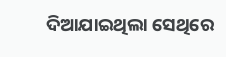ଦିଆଯାଇଥିଲା ସେଥିରେ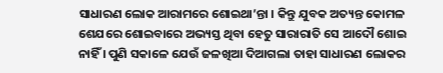ସାଧାରଣ ଲୋକ ଆରାମରେ ଶୋଇଥା’ନ୍ତା । କିନ୍ତୁ ଯୁବକ ଅତ୍ୟନ୍ତ କୋମଳ ଶେଯରେ ଶୋଇବାରେ ଅଭ୍ୟସ୍ତ ଥିବା ହେତୁ ସାରାରାତି ସେ ଆଦୌ ଶୋଇ ନାହିଁ । ପୁଣି ସକାଳେ ଯେଉଁ ଜଳଖିଆ ଦିଆଗଲା ତାହା ସାଧାରଣ ଲୋକର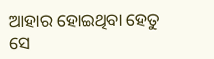ଆହାର ହୋଇଥିବା ହେତୁ ସେ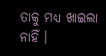ତାକୁ ମଧ୍ୟ ଖାଇଲା ନାହିଁ ।